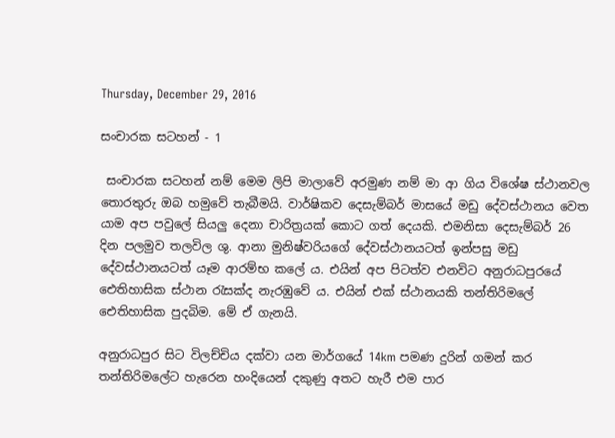Thursday, December 29, 2016

සංචාරක සටහන් - 1

 සංචාරක සටහන් නම් මෙම ලිපි මාලාවේ අරමුණ නම් මා ආ ගිය විශේෂ ස්ථානවල තොරතුරු ඔබ හමුවේ තැබීමයි. වාර්ෂිකව දෙසැම්බර් මාසයේ මඩු දේවස්ථානය වෙත යාම අප පවුලේ සියලු දෙනා චාරිත්‍රයක් කොට ගත් දෙයකි. එමනිසා දෙසැම්බර් 26 දින පලමුව තලවිල ශු. ආනා මුනිෂ්වරියගේ දේවස්ථානයටත් ඉන්පසු මඩු දේවස්ථානයටත් යෑම ආරම්භ කලේ ය. එයින් අප පිටත්ව එනවිට අනුරාධපුරයේ ඓතිහාසික ස්ථාන රැසක්ද නැරඹුවේ ය. එයින් එක් ස්ථානයකි තන්තිරිමලේ ඓතිහාසික පුදබිම. මේ ඒ ගැනයි.

අනුරාධපුර සිට විලච්චිය දක්වා යන මාර්ගයේ 14km පමණ දුරින් ගමන් කර තන්තිරිමලේට හැරෙන හංදියෙන් දකුණු අතට හැරී එම පාර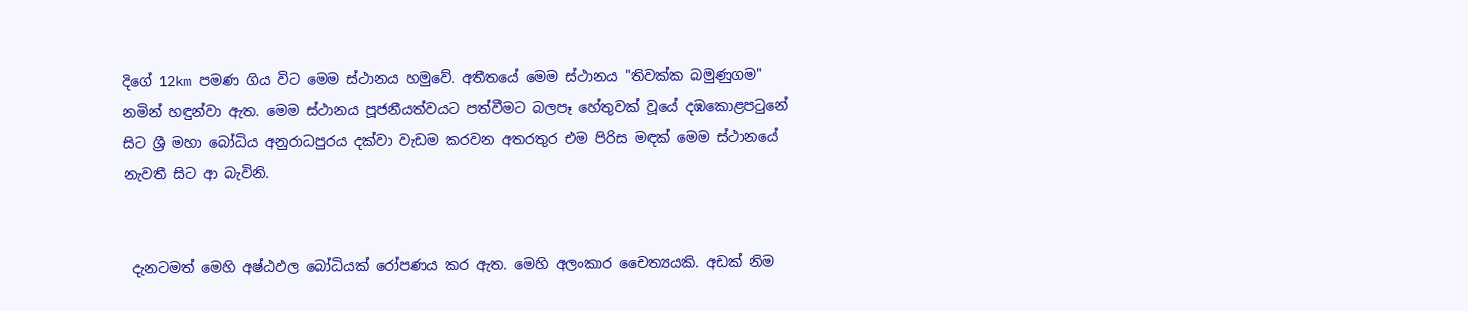දිගේ 12km පමණ ගිය විට මෙම ස්ථානය හමුවේ. අතීතයේ මෙම ස්ථානය "තිවක්ක බමුණුගම" නමින් හඳුන්වා ඇත. මෙම ස්ථානය පූජනීයත්වයට පත්වීමට බලපෑ හේතුවක් වූයේ දඹකොළපටුනේ සිට ශ්‍රී මහා බෝධිය අනුරාධපුරය දක්වා වැඩම කරවන අතරතුර එම පිරිස මඳක් මෙම ස්ථානයේ නැවතී සිට ආ බැවිනි.


 දැනටමත් මෙහි අෂ්ඨඵල බෝධියක් රෝපණය කර ඇත. මෙහි අලංකාර චෛත්‍යයකි. අඩක් නිම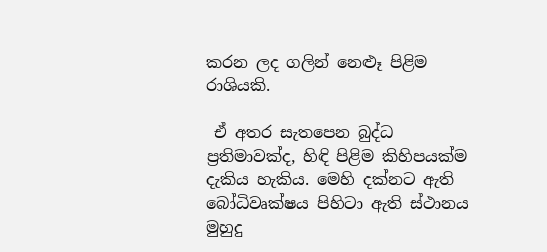කරන ලද ගලින් නෙළූ පිළිම රාශියකි.

 ඒ අතර සැතපෙන බුද්ධ ප්‍රතිමාවක්ද, හිඳි පිළිම කිහිපයක්ම දැකිය හැකිය. මෙහි දක්නට ඇති බෝධිවෘක්ෂය පිහිටා ඇති ස්ථානය මුහුදු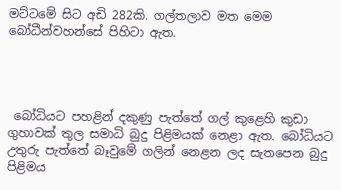මට්ටමේ සිට අඩි 282කි. ගල්තලාව මත මෙම බෝධීන්වහන්සේ පිහිටා ඇත.




 බෝධියට පහළින් දකුණු පැත්තේ ගල් කුළෙහි කුඩා ගුහාවක් තුල සමාධි බුදු පිළිමයක් නෙළා ඇත. බෝධියට උතුරු පැත්තේ බෑවුමේ ගලින් නෙළන ලද සැතපෙන බුදු පිළිමය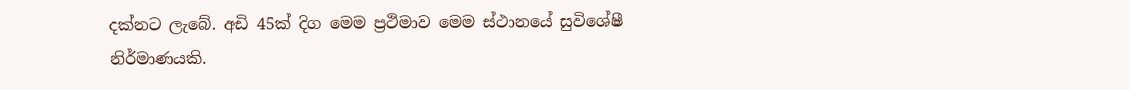දක්නට ලැබේ. අඩි 45ක් දිග මෙම ප්‍රථිමාව මෙම ස්ථානයේ සුවිශේෂී නිර්මාණයකි.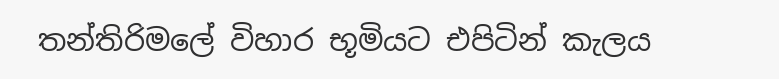තන්තිරිමලේ විහාර භූමියට එපිටින් කැලය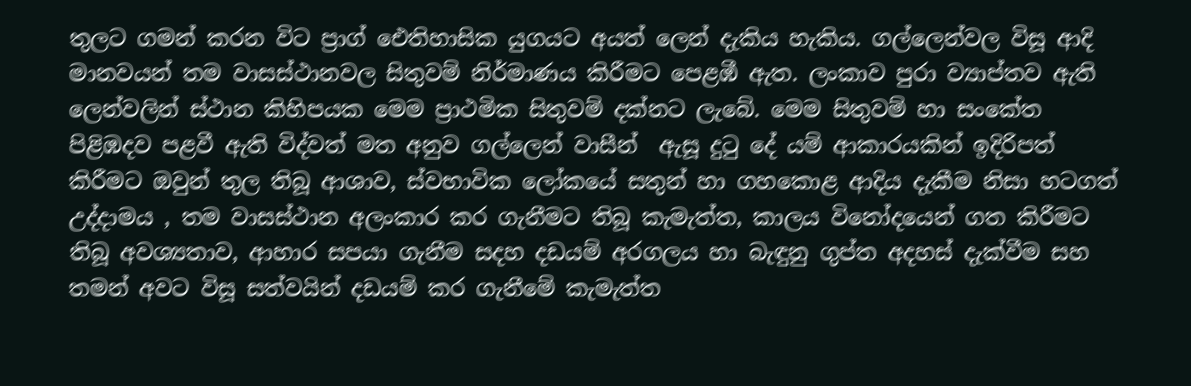තුලට ගමන් කරන විට ප්‍රාග් ඓතිහාසික යුගයට අයත් ලෙන් දැකිය හැකිය. ගල්ලෙන්වල විසූ ආදි මානවයන් තම වාසස්ථානවල සිතුවම් නිර්මාණය කිරීමට පෙළඹී ඇත. ලංකාව පුරා ව්‍යාප්තව ඇති ලෙන්වලින් ස්ථාන කිහිපයක මෙම ප්‍රාථමික සිතුවම් දක්නට ලැබේ. මෙම සිතුවම් හා සංකේත පිළිඹදව පළවී ඇති විද්වත් මත අනුව ගල්ලෙන් වාසීන්  ඇසූ දුටු දේ යම් ආකාරයකින් ඉදිරිපත් කිරීමට ඔවුන් තුල තිබූ ආශාව, ස්වභාවික ලෝකයේ සතුන් හා ගහකොළ ආදිය දැකීම නිසා හටගත් උද්දාමය , තම වාසස්ථාන අලංකාර කර ගැනීමට තිබූ කැමැත්ත, කාලය විනෝදයෙන් ගත කිරීමට තිබූ අවශ්‍යතාව, ආහාර සපයා ගැනීම සදහ දඩයම් අරගලය හා බැඳුනු ගුප්ත අදහස් දැක්වීම සහ තමන් අවට විසූ සත්වයින් දඩයම් කර ගැනීමේ කැමැත්ත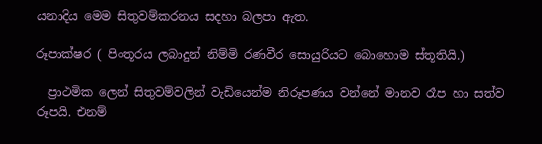යනාදිය මෙම සිතුවම්කරනය සදහා බලපා ඇත.

රූපාක්ෂර ( පිංතූරය ලබාදුන් නිම්මි රණවීර සොයුරියට බොහොම ස්තූතියි.)

  ප්‍රාථමික ලෙන් සිතුවම්වලින් වැඩියෙන්ම නිරූපණය වන්නේ මානව රෑප හා සත්ව රූපයි. එනම්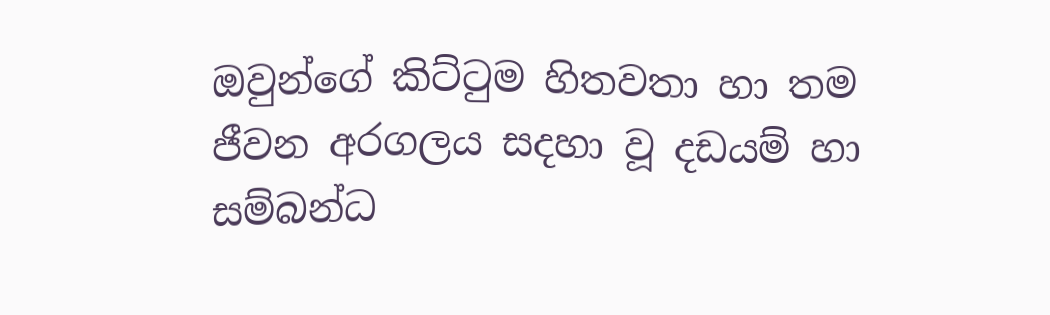ඔවුන්ගේ කිට්ටුම හිතවතා හා තම ජීවන අරගලය සදහා වූ දඩයම් හා සම්බන්ධ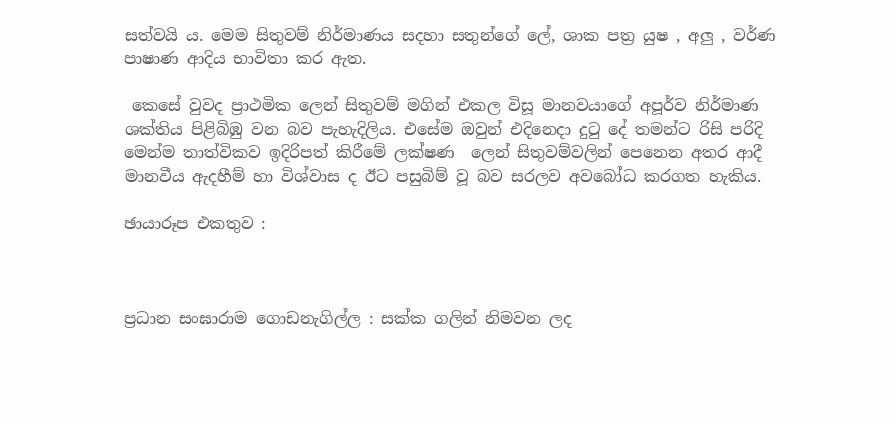සත්වයි ය. මෙම සිතුවම් නිර්මාණය සදහා සතුන්ගේ ලේ, ශාක පත්‍ර යුෂ , අලු , වර්ණ පාෂාණ ආදිය භාවිතා කර ඇත.

 කෙසේ වුවද ප්‍රාථමික ලෙන් සිතුවම් මගින් එකල විසූ මානවයාගේ අපූර්ව නිර්මාණ ශක්තිය පිළිබිඹු වන බව පැහැදිලිය. එසේම ඔවුන් එදිනෙදා දුටු දේ තමන්ට රිසි පරිදි මෙන්ම තාත්විකව ඉදිරිපත් කිරීමේ ලක්ෂණ  ලෙන් සිතුවම්වලින් පෙනෙන අතර ආදී මානවීය ඇදහීම් හා විශ්වාස ද ඊට පසුබිම් වූ බව සරලව අවබෝධ කරගත හැකිය.

ඡායාරූප එකතුව :



ප්‍රධාන සංඝාරාම ගොඩනැගිල්ල : සක්ක ගලින් නිමවන ලද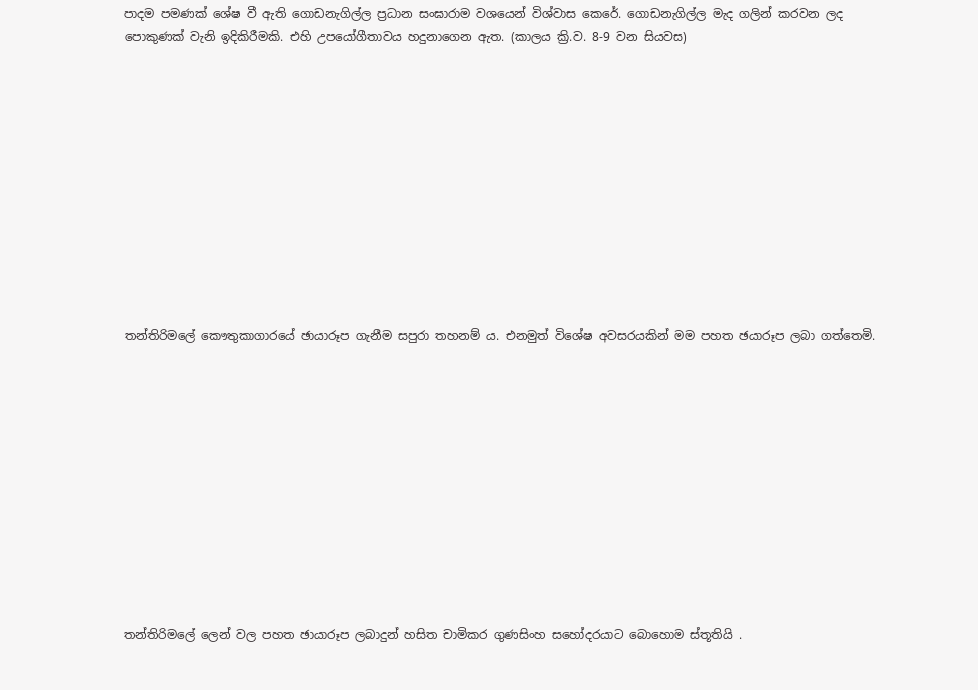පාදම පමණක් ශේෂ වී ඇති ගොඩනැගිල්ල ප්‍රධාන සංඝාරාම වශයෙන් විශ්වාස කෙරේ. ගොඩනැගිල්ල මැද ගලින් කරවන ලද
පොකුණක් වැනි ඉදිකිරීමකි. එහි උපයෝගීතාවය හදුනාගෙන ඇත. (කාලය ක්‍රි.ව. 8-9 වන සියවස)












තන්තිරිමලේ කෞතුකාගාරයේ ඡායාරූප ගැනීම සපුරා තහනම් ය. එනමුත් විශේෂ අවසරයකින් මම පහත ඡයාරූප ලබා ගත්තෙමි.












තන්තිරිමලේ ලෙන් වල පහත ඡායාරූප ලබාදුන් හසිත චාමිකර ගුණසිංහ සහෝදරයාට බොහොම ස්තූතියි .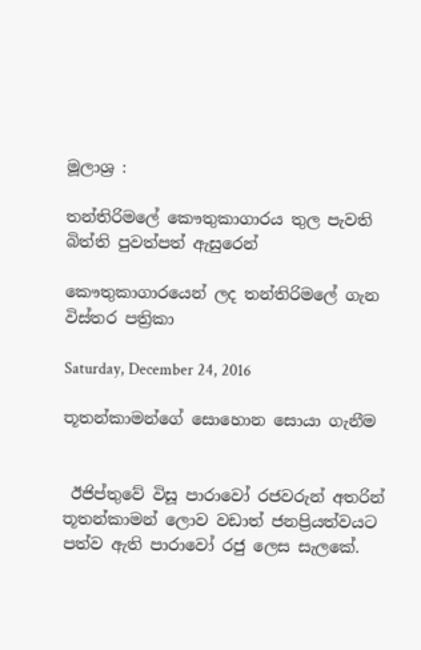මූලාශ්‍ර :

තන්තිරිමලේ කෞතුකාගාරය තුල පැවති බිත්ති පුවත්පත් ඇසුරෙන්

කෞතුකාගාරයෙන් ලද තන්තිරිමලේ ගැන විස්තර පත්‍රිකා

Saturday, December 24, 2016

තූතන්කාමන්ගේ සොහොන සොයා ගැනීම


 ඊජිප්තුවේ විසූ පාරාවෝ රජවරුන් අතරින් තූතන්කාමන් ලොව වඩාත් ජනප්‍රියත්වයට පත්ව ඇති පාරාවෝ රජු ලෙස සැලකේ.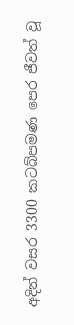අදින් වසර 3300 කටබ්පමණ පෙර ජීවත් වූ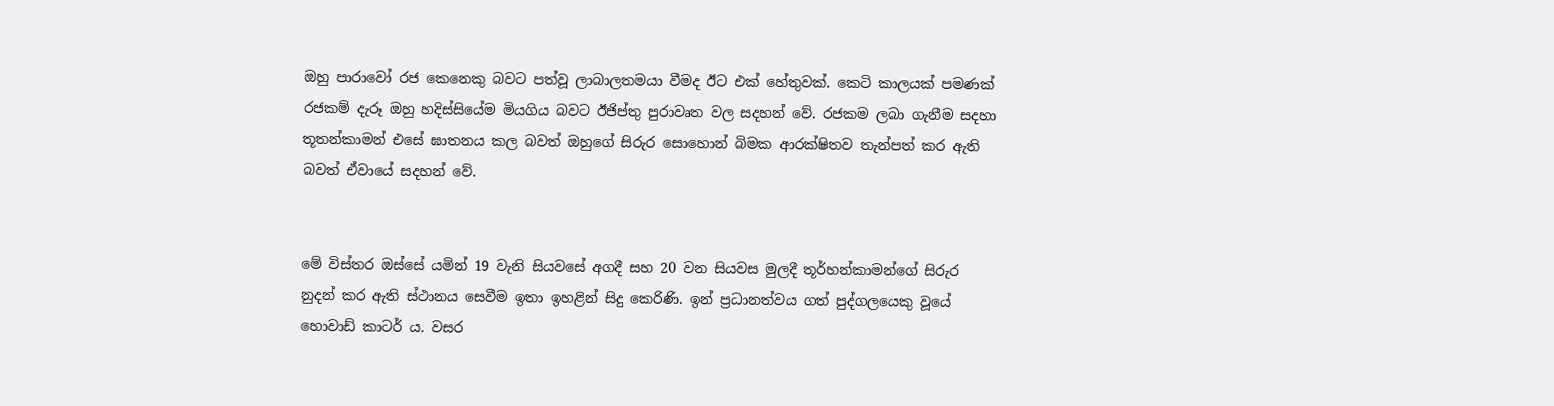ඔහු පාරාවෝ රජ කෙනෙකු බවට පත්වූ ලාබාලතමයා වීමද ඊට එක් හේතුවක්. කෙටි කාලයක් පමණක් රජකම් දැරූ ඔහු හදිස්සියේම මියගිය බවට ඊජිප්තු පුරාවෘත වල සදහන් වේ. රජකම ලබා ගැනීම සදහා තූතන්කාමන් එසේ ඝාතනය කල බවත් ඔහුගේ සිරුර සොහොන් බිමක ආරක්ෂිතව තැන්පත් කර ඇති බවත් ඒවායේ සදහන් වේ.


මේ විස්තර ඔස්සේ යමින් 19 වැනි සියවසේ අගදී සහ 20 වන සියවස මුලදී තූර්හන්කාමන්ගේ සිරුර නුදන් කර ඇති ස්ථානය සෙවීම ඉතා ඉහළින් සිදු කෙරිණි. ඉන් ප්‍රධානත්වය ගත් පුද්ගලයෙකු වූයේ හොවාඩ් කාටර් ය. වසර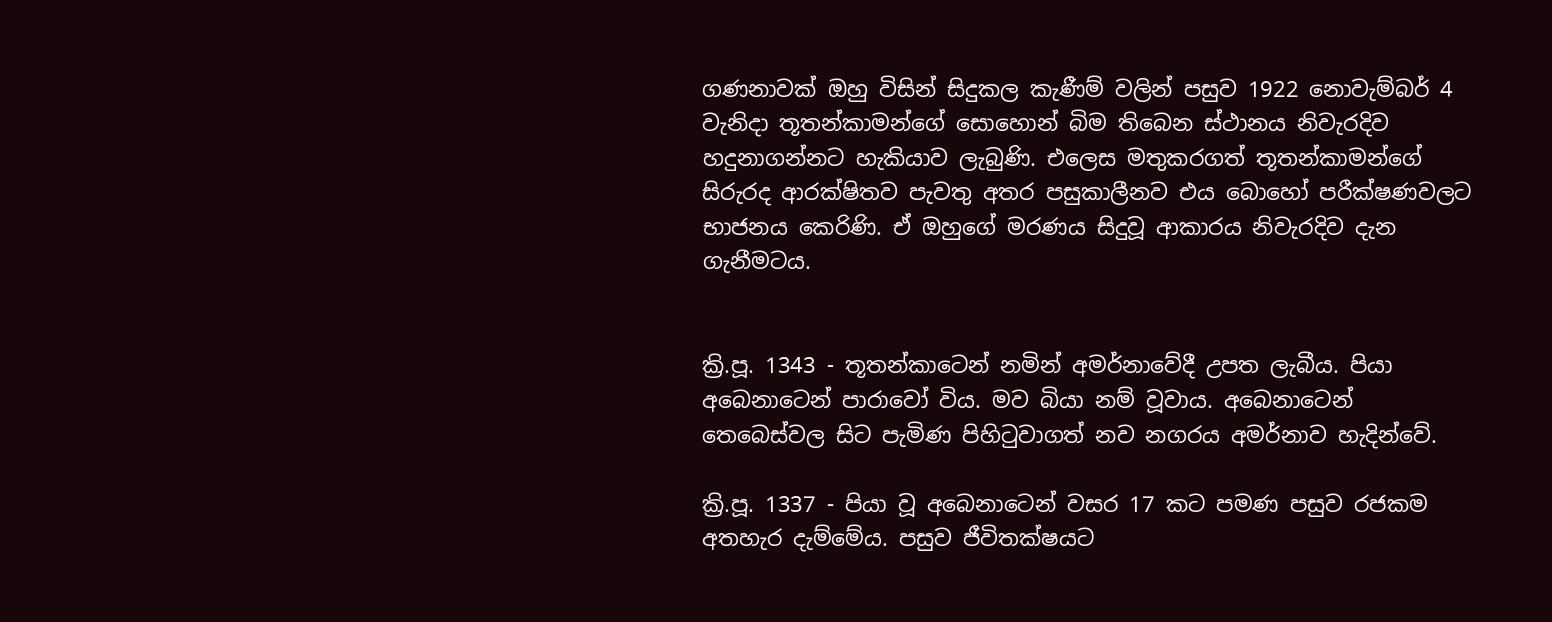ගණනාවක් ඔහු විසින් සිදුකල කැණීම් වලින් පසුව 1922 නොවැම්බර් 4 වැනිදා තූතන්කාමන්ගේ සොහොන් බිම තිබෙන ස්ථානය නිවැරදිව හදුනාගන්නට හැකියාව ලැබුණි. එලෙස මතුකරගත් තූතන්කාමන්ගේ සිරුරද ආරක්ෂිතව පැවතු අතර පසුකාලීනව එය බොහෝ පරීක්ෂණවලට භාජනය කෙරිණි. ඒ ඔහුගේ මරණය සිදුවූ ආකාරය නිවැරදිව දැන ගැනීමටය.


ක්‍රි.පූ. 1343 - තූතන්කාටෙන් නමින් අමර්නාවේදී උපත ලැබීය. පියා අබෙනාටෙන් පාරාවෝ විය. මව බියා නම් වූවාය. අබෙනාටෙන් තෙබෙස්වල සිට පැමිණ පිහිටුවාගත් නව නගරය අමර්නාව හැදින්වේ.

ක්‍රි.පූ. 1337 - පියා වූ අබෙනාටෙන් වසර 17 කට පමණ පසුව රජකම අතහැර දැම්මේය. පසුව ජීවිතක්ෂයට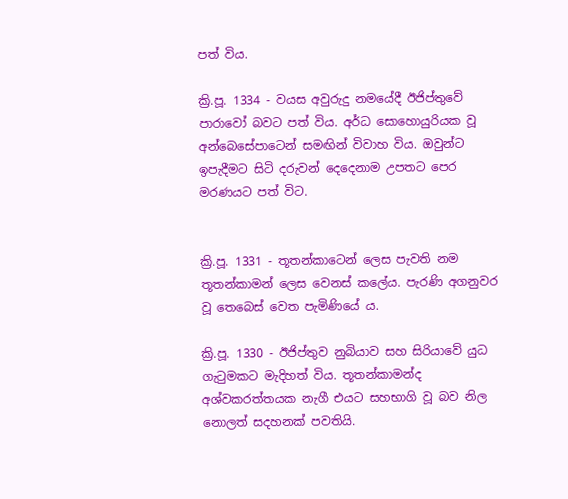පත් විය.

ක්‍රි.පූ. 1334 - වයස අවුරුදු නමයේදී ඊජිප්තුවේ පාරාවෝ බවට පත් විය. අර්ධ සොහොයුරියක වූ අන්බෙසේපාටෙන් සමඟින් විවාහ විය. ඔවුන්ට ඉපැදීමට සිටි දරුවන් දෙදෙනාම උපතට පෙර මරණයට පත් විට.


ක්‍රි.පූ. 1331 - තූතන්කාටෙන් ලෙස පැවති නම තූතන්කාමන් ලෙස වෙනස් කලේය. පැරණි අගනුවර වූ තෙබෙස් වෙත පැමිණියේ ය.

ක්‍රි.පූ. 1330 - ඊජිප්තුව නුබියාව සහ සිරියාවේ යුධ ගැටුමකට මැදිහත් විය. තූතන්කාමන්ද අශ්වකරත්තයක නැගී එයට සහභාගි වූ බව නිල නොලත් සදහනක් පවතියි.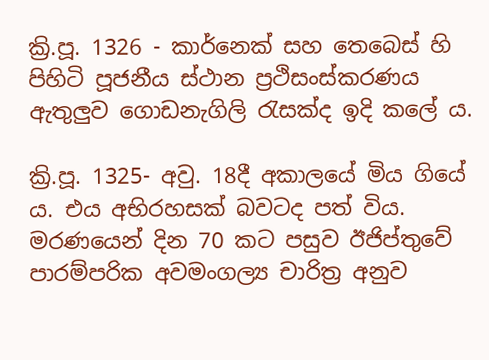ක්‍රි.පූ. 1326 - කාර්නෙක් සහ තෙබෙස් හි පිහිටි පූජනීය ස්ථාන ප්‍රථිසංස්කරණය ඇතුලුව ගොඩනැගිලි රැසක්ද ඉදි කලේ ය.

ක්‍රි.පූ. 1325- අවු. 18දී අකාලයේ මිය ගියේ ය. එය අභිරහසක් බවටද පත් විය. මරණයෙන් දින 70 කට පසුව ඊජිප්තුවේ පාරම්පරික අවමංගල්‍ය චාරිත්‍ර අනුව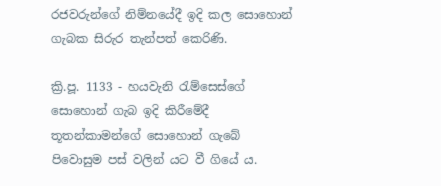රජවරුන්ගේ නිම්නයේදී ඉදි කල සොහොන් ගැබක සිරුර තැන්පත් කෙරිණි.

ක්‍රි.පූ. 1133 - හයවැනි රැම්සෙස්ගේ සොහොන් ගැබ ඉදි කිරීමේදී තූතන්කාමන්ගේ සොහොන් ගැබේ පිවොසුම පස් වලින් යට වී ගියේ ය.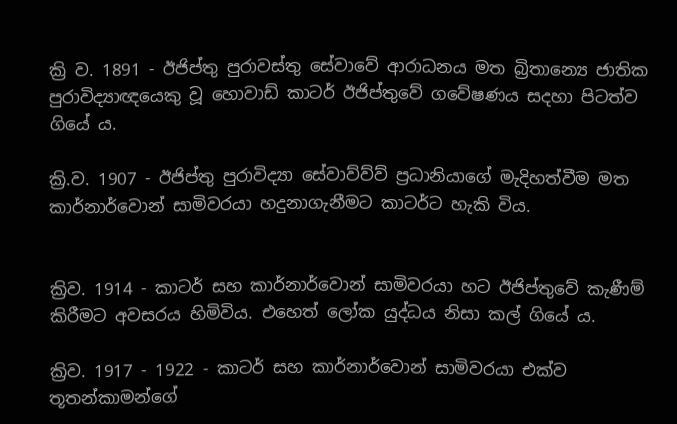ක්‍රි ව. 1891 - ඊජිප්තු පුරාවස්තු සේවාවේ ආරාධනය මත බ්‍රිතාන්‍යෙ ජාතික පුරාවිද්‍යාඥයෙකු වූ හොවාඩ් කාටර් ඊජිප්තුවේ ගවේෂණය සදහා පිටත්ව ගියේ ය.

ක්‍රි.ව. 1907 - ඊජිප්තු පුරාවිද්‍යා සේවාව්ව්ව් ප්‍රධානියාගේ මැදිහත්වීම මත කාර්නාර්වොන් සාමිවරයා හදුනාගැනීමට කාටර්ට හැකි විය.


ක්‍රිව. 1914 - කාටර් සහ කාර්නාර්වොන් සාමිවරයා හට ඊජිප්තුවේ කැණීම් කිරීමට අවසරය හිමිවිය. එහෙත් ලෝක යුද්ධය නිසා කල් ගියේ ය.

ක්‍රිව. 1917 - 1922 - කාටර් සහ කාර්නාර්වොන් සාමිවරයා එක්ව තූතන්කාමන්ගේ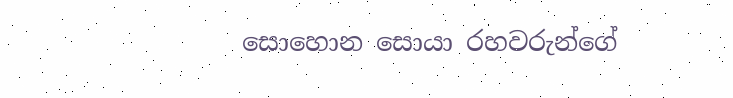සොහොන සොයා රහවරුන්ගේ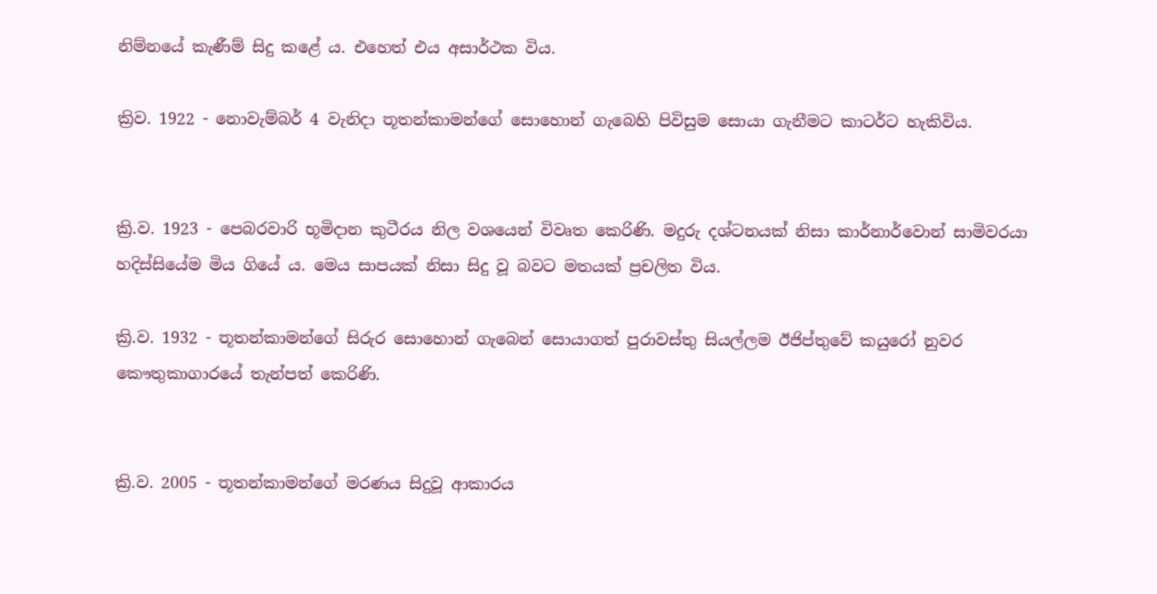නිම්නයේ කැණීම් සිදු කළේ ය. එහෙත් එය අසාර්ථක විය.

ක්‍රිව. 1922 - නොවැම්බර් 4 වැනිදා තූතන්කාමන්ගේ සොහොන් ගැබෙහි පිවිසුම සොයා ගැනීමට කාටර්ට හැකිවිය.


ක්‍රි.ව. 1923 - පෙබරවාරි භූමිදාන කුටීරය නිල වශයෙන් විවෘත කෙරිණි. මදුරු දශ්ටනයක් නිසා කාර්නාර්වොන් සාමිවරයා හදිස්සියේම මිය ගියේ ය. මෙය සාපයක් නිසා සිදු වූ බවට මතයක් ප්‍රචලිත විය.

ක්‍රි.ව. 1932 - තූතන්කාමන්ගේ සිරුර සොහොන් ගැබෙන් සොයාගත් පුරාවස්තු සියල්ලම ඊජිප්තුවේ කයුරෝ නුවර කෞතුකාගාරයේ තැන්පත් කෙරිණි.


ක්‍රි.ව. 2005 - තූතන්කාමන්ගේ මරණය සිදුවූ ආකාරය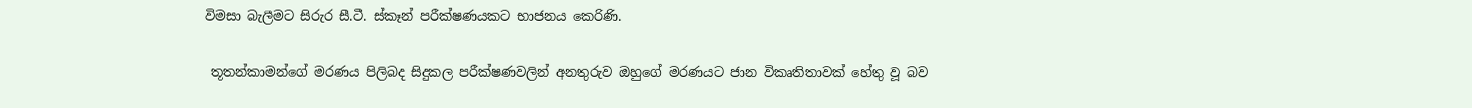විමසා බැලීමට සිරුර සී.ටී. ස්කෑන් පරීක්ෂණයකට භාජනය කෙරිණි.

 තූතන්කාමන්ගේ මරණය පිලිබද සිදුකල පරීක්ෂණවලින් අනතුරුව ඔහුගේ මරණයට ජාන විකෘතිතාවක් හේතු වූ බව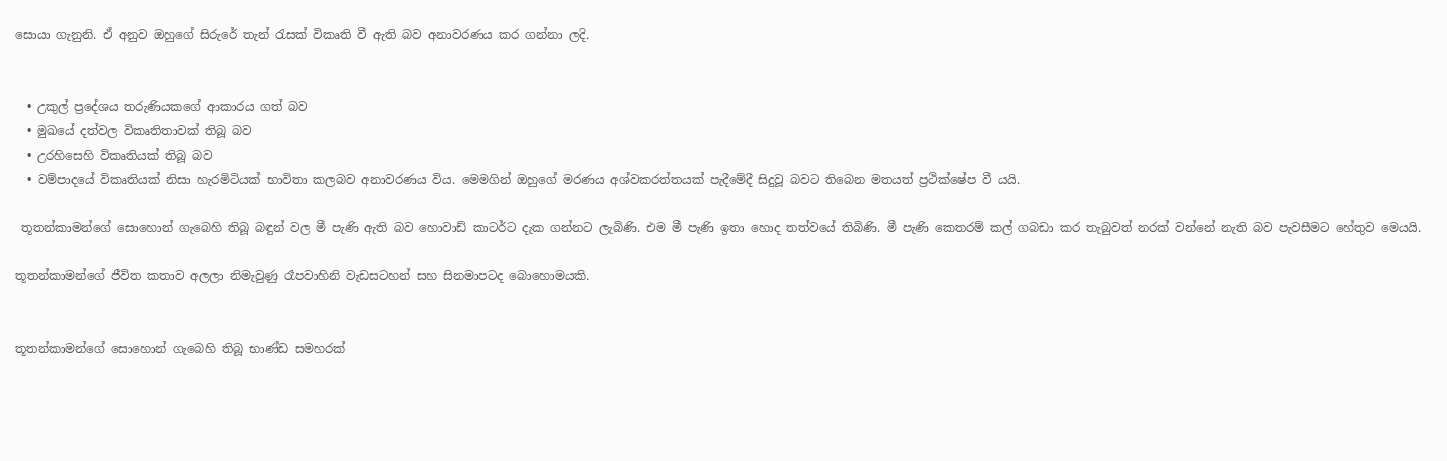සොයා ගැනුනි. ඒ අනුව ඔහුගේ සිරුරේ තැන් රැසක් විකෘති වී ඇති බව අනාවරණය කර ගන්නා ලදි.


  • උකුල් ප්‍රදේශය තරුණියකගේ ආකාරය ගත් බව
  • මුඛයේ දත්වල විකෘතිතාවක් තිබූ බව
  • උරහිසෙහි විකෘතියක් තිබූ බව
  • වම්පාදයේ විකෘතියක් නිසා හැරමිටියක් භාවිතා කලබව අනාවරණය විය. මෙමගින් ඔහුගේ මරණය අශ්වකරත්තයක් පැදීමේදී සිදුවූ බවට තිබෙන මතයත් ප්‍රථික්ෂේප වී යයි.

 තූතන්කාමන්ගේ සොහොන් ගැබෙහි තිබූ බඳුන් වල මී පැණි ඇති බව හොවාඩ් කාටර්ට දැක ගන්නට ලැබිණි. එම මී පැණි ඉතා හොද තත්වයේ තිබිණි. මී පැණි කෙතරම් කල් ගබඩා කර තැබුවත් නරක් වන්නේ නැති බව පැවසීමට හේතුව මෙයයි.

තූතන්කාමන්ගේ ජීවිත කතාව අලලා නිමැවුණු රෑපවාහිනි වැඩසටහන් සහ සිනමාපටද බොහොමයකි.


තූතන්කාමන්ගේ සොහොන් ගැබෙහි තිබූ භාණ්ඩ සමහරක්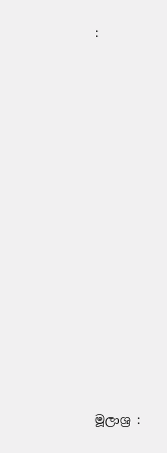:














මූලාශ්‍ර :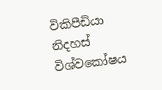විකිපීඩියා නිදහස් විශ්වකෝෂය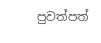පුවත්පත්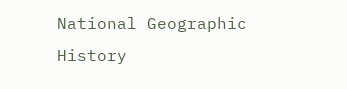National Geographic History